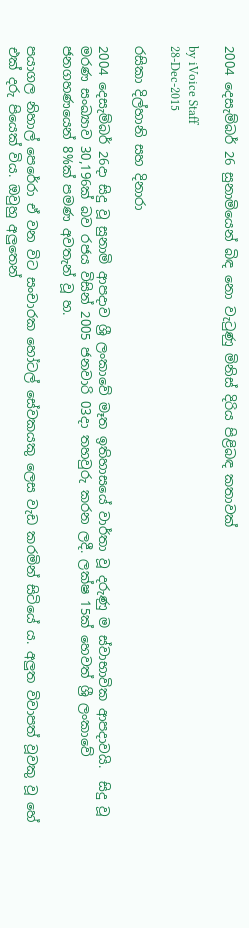2004 දෙසැම්බර් 26 සුනාමියෙන් බිඳ නො වැටුණු මිනිස් දිරිය පිළිබඳ කතාවක්

by iVoice Staff
28-Dec-2015

රසිකා දිල්හානි සහ දිනාරා

2004 දෙසැම්බර් 26දා සිදු වූ සුනාමි ආපදාව ශ්‍රී ලංකාවේ මෑත ඉතිහාසයේ වාර්තා වූ දරුණු ම ස්වාභාවික ආපදාවයි.  සිදු වූ මරණ සංඛ්‍යාව 30,196ක් බව රජය විසින් 2005 ජනවාරි 03දා තහවුරු කරන ලදී. ලක්ෂ 15ක් හෙවත් ශ්‍රී ලංකාවේ ජනගහණයෙන් 8%ක් පමණ අවතැන් වූ හ.

පයාගල නිහාල් පෙරේරා ඒ වන විට සංචාරක හෝටල් සේවකයකු ලෙස වැඩ කරමින් සිටියේ ය. අලුත විවාපත් වූවකු වූ හේ එක් දරු පියෙක් විය. ඔවුහු අලුතෙන්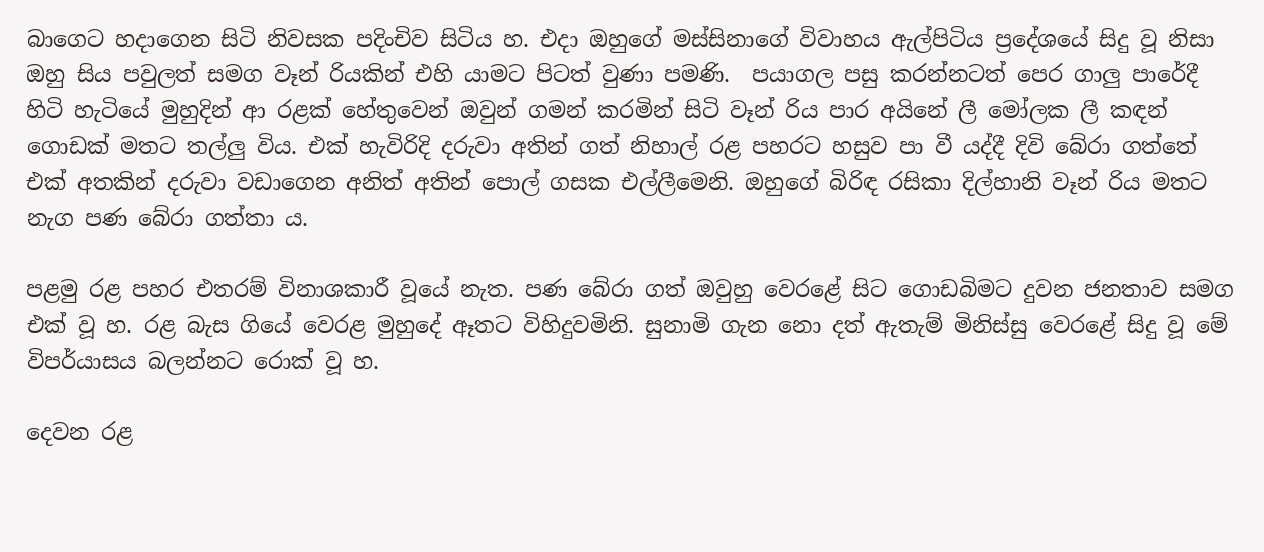බාගෙට හදාගෙන සිටි නිවසක පදිංචිව සිටිය හ. එදා ඔහුගේ මස්සිනාගේ විවාහය ඇල්පිටිය ප්‍රදේශයේ සිදු වූ නිසා ඔහු සිය පවුලත් සමග වෑන් රියකින් එහි යාමට පිටත් වුණා පමණි.  පයාගල පසු කරන්නටත් පෙර ගාලු පාරේදී හිටි හැටියේ මුහුදින් ආ රළක් හේතුවෙන් ඔවුන් ගමන් කරමින් සිටි වෑන් රිය පාර අයිනේ ලී මෝලක ලී කඳන් ගොඩක් මතට තල්ලු විය. එක් හැවිරිදි දරුවා අතින් ගත් නිහාල් රළ පහරට හසුව පා වී යද්දී දිවි බේරා ගත්තේ එක් අතකින් දරුවා වඩාගෙන අනිත් අතින් පොල් ගසක එල්ලීමෙනි. ඔහුගේ බිරිඳ රසිකා දිල්හානි වෑන් රිය මතට නැග පණ බේරා ගත්තා ය.

පළමු රළ පහර එතරම් විනාශකාරී වූයේ නැත. පණ බේරා ගත් ඔවුහු වෙරළේ සිට ගොඩබිමට දුවන ජනතාව සමග එක් වූ හ. රළ බැස ගියේ වෙරළ මුහුදේ ඈතට විහිදුවමිනි. සුනාමි ගැන නො දත් ඇතැම් මිනිස්සු වෙරළේ සිදු වූ මේ විපර්යාසය බලන්නට රොක් වූ හ.

දෙවන රළ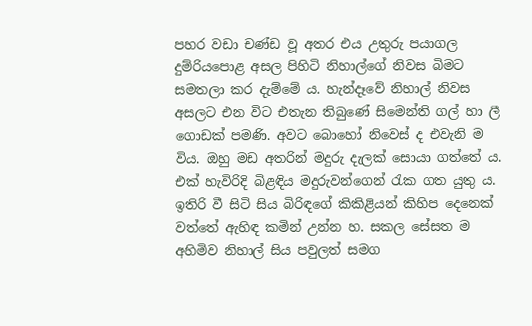පහර වඩා චණ්ඩ වූ අතර එය උතුරු පයාගල දුම්රියපොළ අසල පිහිටි නිහාල්ගේ නිවස බිමට සමතලා කර දැම්මේ ය. හැන්දෑවේ නිහාල් නිවස අසලට එන විට එතැන තිබුණේ සිමෙන්ති ගල් හා ලී ගොඩක් පමණි. අවට බොහෝ නිවෙස් ද එවැනි ම විය. ඔහු මඩ අතරින් මදුරු දැලක් සොයා ගත්තේ ය. එක් හැවිරිදි බිළඳිය මදුරුවන්ගෙන් රැක ගත යුතු ය. ඉතිරි වී සිටි සිය බිරිඳගේ කිකිළියන් කිහිප දෙනෙක් වත්තේ ඇහිඳ කමින් උන්න හ. සකල සේසත ම අහිමිව නිහාල් සිය පවුලත් සමග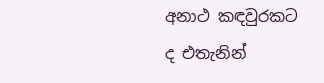අනාථ කඳවුරකට ද එතැනින්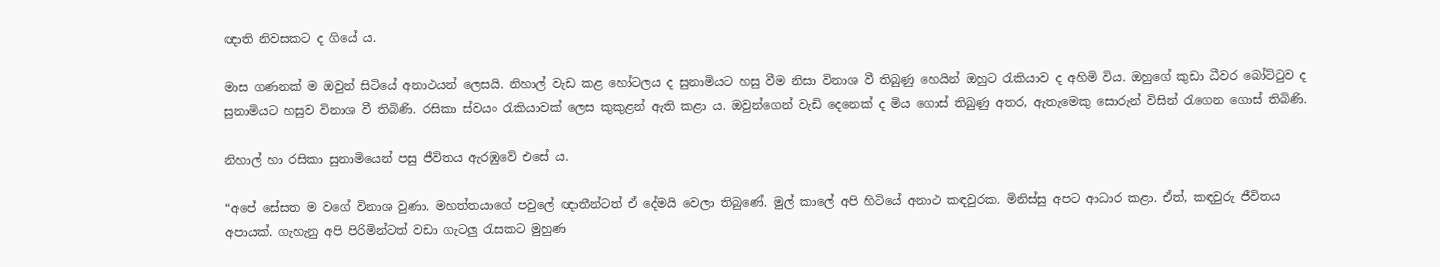ඥාති නිවසකට ද ගියේ ය.

මාස ගණනක් ම ඔවුන් සිටියේ අනාථයන් ලෙසයි. නිහාල් වැඩ කළ හෝටලය ද සුනාමියට හසු වීම නිසා විනාශ වී තිබුණු හෙයින් ඔහුට රැකියාව ද අහිමි විය. ඔහුගේ කුඩා ධීවර බෝට්ටුව ද සුනාමියට හසුව විනාශ වී තිබිණි. රසිකා ස්වයං රැකියාවක් ලෙස කුකුළන් ඇති කළා ය. ඔවුන්ගෙන් වැඩි දෙනෙක් ද මිය ගොස් තිබුණු අතර, ඇතැමෙකු සොරුන් විසින් රැගෙන ගොස් තිබිණි.

නිහාල් හා රසිකා සුනාමියෙන් පසු ජීවිතය ඇරඹුවේ එසේ ය.

“අපේ සේසත ම වගේ විනාශ වුණා. මහත්තයාගේ පවුලේ ඥාතීන්ටත් ඒ දේමයි වෙලා තිබුණේ. මුල් කාලේ අපි හිටියේ අනාථ කඳවුරක. මිනිස්සු අපට ආධාර කළා. ඒත්, කඳවුරු ජීවිතය අපායක්. ගැහැනු අපි පිරිමින්ටත් වඩා ගැටලු රැසකට මුහුණ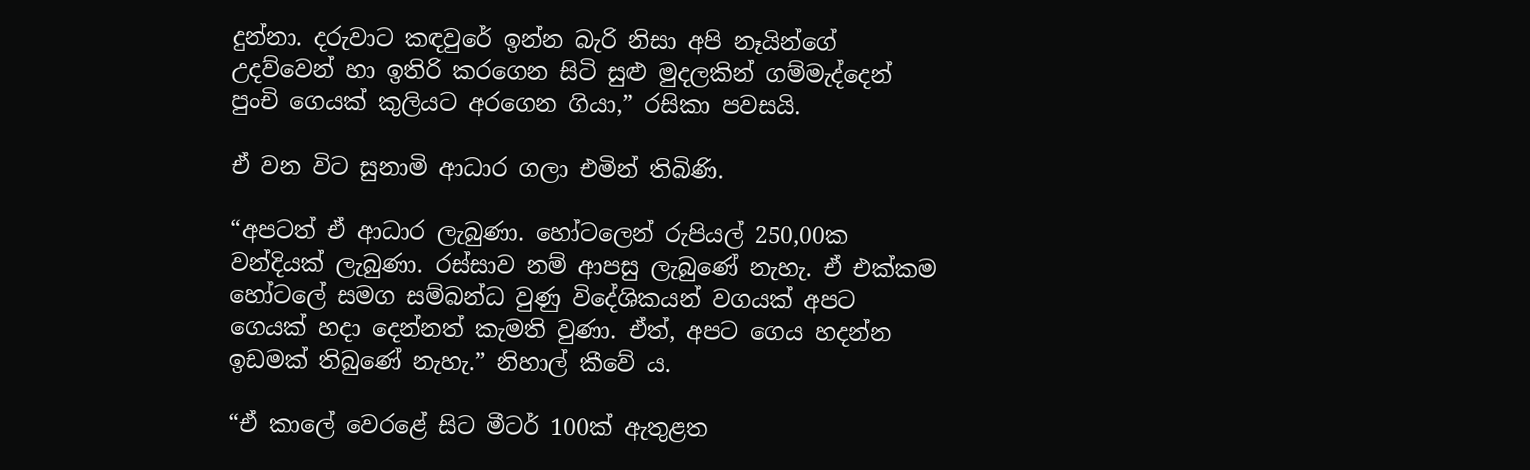දුන්නා. දරුවාට කඳවුරේ ඉන්න බැරි නිසා අපි නෑයින්ගේ උදව්වෙන් හා ඉතිරි කරගෙන සිටි සුළු මුදලකින් ගම්මැද්දෙන් පුංචි ගෙයක් කුලියට අරගෙන ගියා,” රසිකා පවසයි.

ඒ වන විට සුනාමි ආධාර ගලා එමින් තිබිණි.

“අපටත් ඒ ආධාර ලැබුණා. හෝටලෙන් රුපියල් 250,00ක වන්දියක් ලැබුණා. රස්සාව නම් ආපසු ලැබුණේ නැහැ. ඒ එක්කම හෝටලේ සමග සම්බන්ධ වුණු විදේශිකයන් වගයක් අපට ගෙයක් හදා දෙන්නත් කැමති වුණා. ඒත්, අපට ගෙය හදන්න ඉඩමක් තිබුණේ නැහැ.” නිහාල් කීවේ ය.

“ඒ කාලේ වෙරළේ සිට මීටර් 100ක් ඇතුළත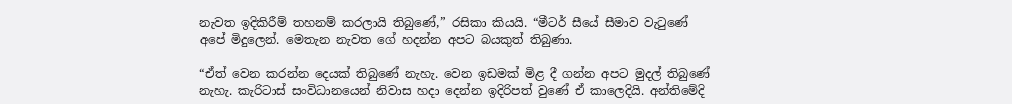නැවත ඉදිකිරීම් තහනම් කරලායි තිබුණේ,” රසිකා කියයි. “මීටර් සීයේ සීමාව වැටුණේ අපේ මිදුලෙන්. මෙතැන නැවත ගේ හදන්න අපට බයකුත් තිබුණා.

“ඒත් වෙන කරන්න දෙයක් තිබුණේ නැහැ. වෙන ඉඩමක් මිළ දී ගන්න අපට මුදල් තිබුණේ නැහැ. කැරිටාස් සංවිධානයෙන් නිවාස හදා දෙන්න ඉදිරිපත් වුණේ ඒ කාලෙදියි. අන්තිමේදි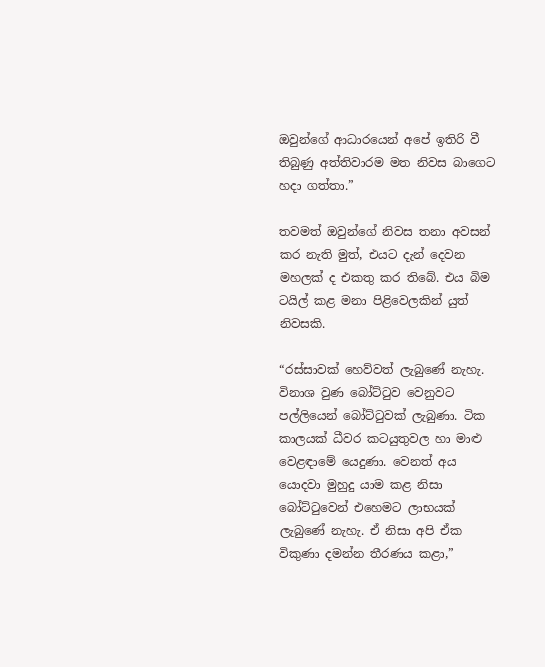ඔවුන්ගේ ආධාරයෙන් අපේ ඉතිරි වී තිබුණු අත්තිවාරම මත නිවස බාගෙට හදා ගත්තා.”

තවමත් ඔවුන්ගේ නිවස තනා අවසන් කර නැති මුත්, එයට දැන් දෙවන මහලක් ද එකතු කර තිබේ. එය බිම ටයිල් කළ මනා පිළිවෙලකින් යුත් නිවසකි.

“රස්සාවක් හෙව්වත් ලැබුණේ නැහැ. විනාශ වුණ බෝට්ටුව වෙනුවට පල්ලියෙන් බෝට්ටුවක් ලැබුණා. ටික කාලයක් ධීවර කටයුතුවල හා මාළු වෙළඳාමේ යෙදුණා. වෙනත් අය යොදවා මුහුදු යාම කළ නිසා බෝට්ටුවෙන් එහෙමට ලාභයක් ලැබුණේ නැහැ. ඒ නිසා අපි ඒක විකුණා දමන්න තීරණය කළා,”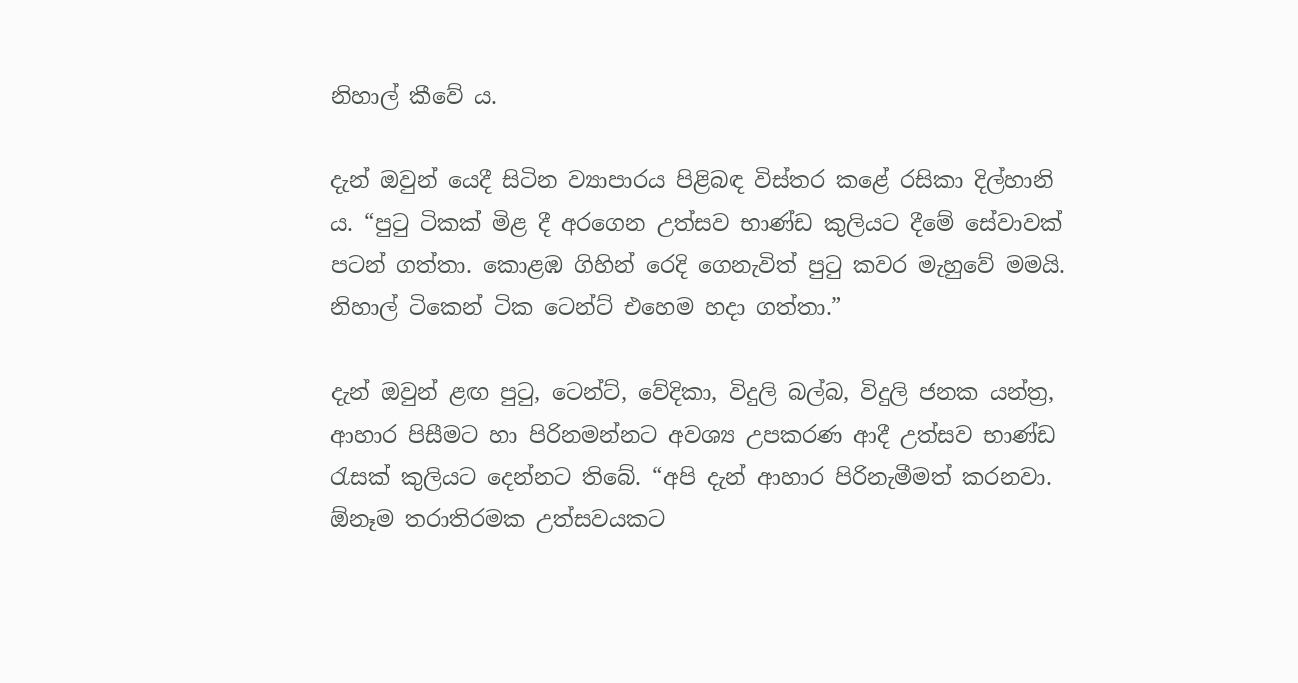නිහාල් කීවේ ය.

දැන් ඔවුන් යෙදී සිටින ව්‍යාපාරය පිළිබඳ විස්තර කළේ රසිකා දිල්හානි ය. “පුටු ටිකක් මිළ දී අරගෙන උත්සව භාණ්ඩ කුලියට දීමේ සේවාවක් පටන් ගත්තා. කොළඹ ගිහින් රෙදි ගෙනැවිත් පුටු කවර මැහුවේ මමයි. නිහාල් ටිකෙන් ටික ටෙන්ට් එහෙම හදා ගත්තා.”

දැන් ඔවුන් ළඟ පුටු, ටෙන්ට්, වේදිකා, විදුලි බල්බ, විදුලි ජනක යන්ත්‍ර‍, ආහාර පිසීමට හා පිරිනමන්නට අවශ්‍ය උපකරණ ආදී උත්සව භාණ්ඩ රැසක් කුලියට දෙන්නට තිබේ. “අපි දැන් ආහාර පිරිනැමීමත් කරනවා. ඕනෑම තරාතිරමක උත්සවයකට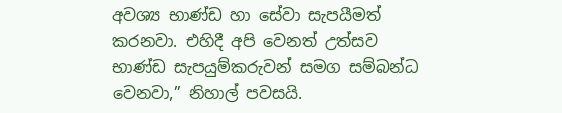අවශ්‍ය භාණ්ඩ හා සේවා සැපයීමත් කරනවා. එහිදී අපි වෙනත් උත්සව භාණ්ඩ සැපයුම්කරුවන් සමග සම්බන්ධ වෙනවා,” නිහාල් පවසයි.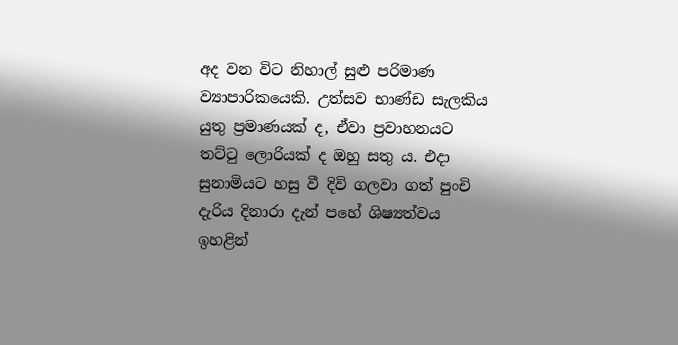අද වන විට නිහාල් සුළු පරිමාණ ව්‍යාපාරිකයෙකි. උත්සව භාණ්ඩ සැලකිය යුතු ප්‍ර‍මාණයක් ද, ඒවා ප්‍ර‍වාහනයට තට්ටු ලොරියක් ද ඔහු සතු ය. එදා සුනාමියට හසු වී දිවි ගලවා ගත් පුංචි දැරිය දිනාරා දැන් පහේ ශිෂ්‍යත්වය ඉහළින්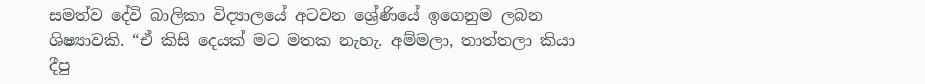සමත්ව දේවි බාලිකා විද්‍යාලයේ අටවන ශ්‍රේණියේ ඉගෙනුම ලබන ශිෂ්‍යාවකි. “ඒ කිසි දෙයක් මට මතක නැහැ. අම්මලා, තාත්තලා කියා දීපු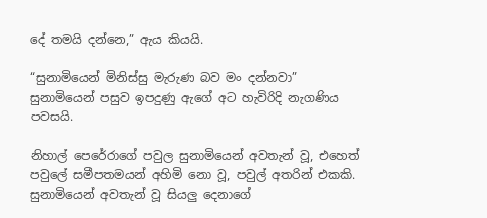දේ තමයි දන්නෙ,” ඇය කියයි.

“සුනාමියෙන් මිනිස්සු මැරුණ බව මං දන්නවා” සුනාමියෙන් පසුව ඉපදුණු ඇගේ අට හැවිරිදි නැගණිය පවසයි.

නිහාල් පෙරේරාගේ පවුල සුනාමියෙන් අවතැන් වූ, එහෙත් පවුලේ සමීපතමයන් අහිමි නො වූ, පවුල් අතරින් එකකි. සුනාමියෙන් අවතැන් වූ සියලු දෙනාගේ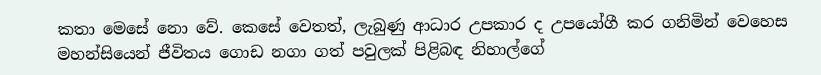කතා මෙසේ නො වේ. කෙසේ වෙතත්, ලැබුණු ආධාර උපකාර ද උපයෝගී කර ගනිමින් වෙහෙස මහන්සියෙන් ජීවිතය ගොඩ නගා ගත් පවුලක් පිළිබඳ නිහාල්ගේ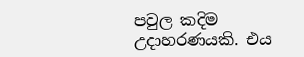පවුල කදිම උදාහරණයකි. එය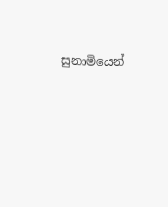සුනාමියෙන්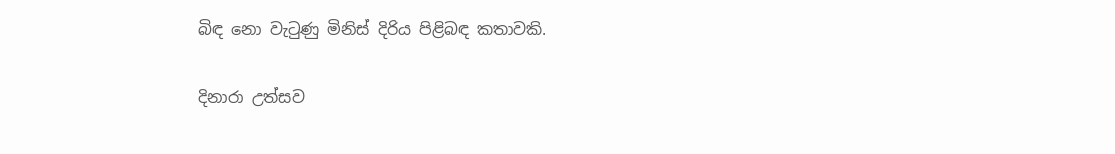බිඳ නො වැටුණු මිනිස් දිරිය පිළිබඳ කතාවකි.

දිනාරා උත්සව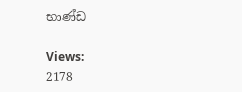භාණ්ඩ

Views:
2178